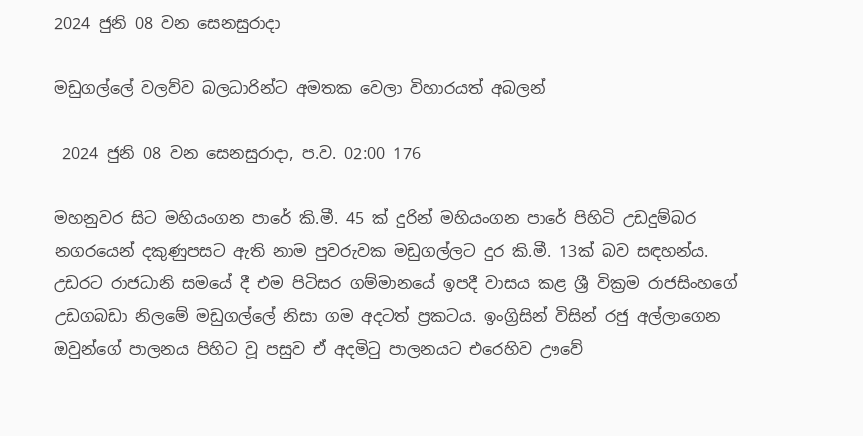2024 ජුනි 08 වන සෙනසුරාදා

මඩුගල්ලේ වලව්ව බලධාරින්ට අමතක වෙලා විහාරයත් අබලන්

 2024 ජුනි 08 වන සෙනසුරාදා, ප.ව. 02:00 176

මහනුවර සිට මහියංගන පාරේ කි.මී. 45 ක් දුරින් මහියංගන පාරේ පිහිටි උඩදුම්බර නගරයෙන් දකුණුපසට ඇති නාම පුවරුවක මඩුගල්ලට දුර කි.මී. 13ක් බව සඳහන්ය. උඩරට රාජධානි සමයේ දී එම පිටිසර ගම්මානයේ ඉපදී වාසය කළ ශ්‍රී වික්‍රම රාජසිංහගේ උඩගබඩා නිලමේ මඩුගල්ලේ නිසා ගම අදටත් ප්‍රකටය. ඉංග්‍රිසින් විසින් රජු අල්ලාගෙන ඔවුන්ගේ පාලනය පිහිට වූ පසුව ඒ අදමිටු පාලනයට එරෙහිව ඌවේ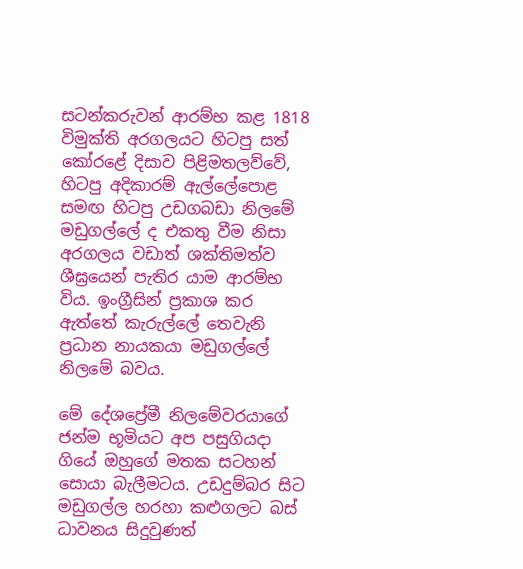සටන්කරුවන් ආරම්භ කළ 1818 විමුක්ති අරගලයට හිටපු සත් කෝරළේ දිසාව පිළිමතලව්වේ, හිටපු අදිකාරම් ඇල්ලේපොළ සමඟ හිටපු උඩගබඩා නිලමේ මඩුගල්ලේ ද එකතු වීම නිසා අරගලය වඩාත් ශක්තිමත්ව ශීඝ්‍රයෙන් පැතිර යාම ආරම්භ විය. ඉංග්‍රීසින් ප්‍රකාශ කර ඇත්තේ කැරුල්ලේ තෙවැනි ප්‍රධාන නායකයා මඩුගල්ලේ නිලමේ බවය.

මේ දේශප්‍රේමී නිලමේවරයාගේ ජන්ම භූමියට අප පසුගියදා ගියේ ඔහුගේ මතක සටහන් සොයා බැලීමටය. උඩදුම්බර සිට මඩුගල්ල හරහා කළුගලට බස් ධාවනය සිදුවුණත්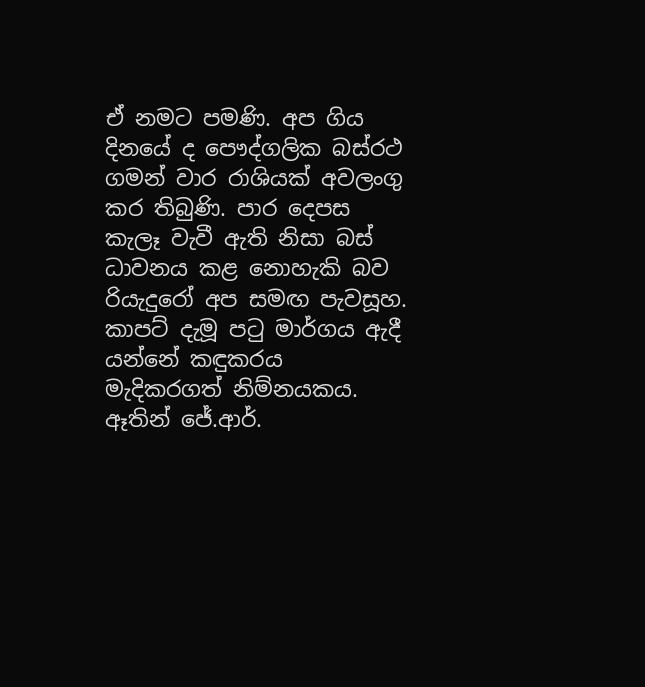ඒ නමට පමණි. අප ගිය දිනයේ ද පෞද්ගලික බස්රථ ගමන් වාර රාශියක් අවලංගු කර තිබුණි. පාර දෙපස කැලෑ වැවී ඇති නිසා බස් ධාවනය කළ නොහැකි බව රියැදුරෝ අප සමඟ පැවසූහ. කාපට් දැමූ පටු මාර්ගය ඇදී යන්නේ කඳුකරය මැදිකරගත් නිම්නයකය. ඈතින් ජේ.ආර්.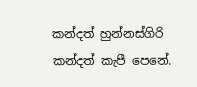කන්දත් හුන්නස්ගිරි කන්දත් කැපී පෙනේ.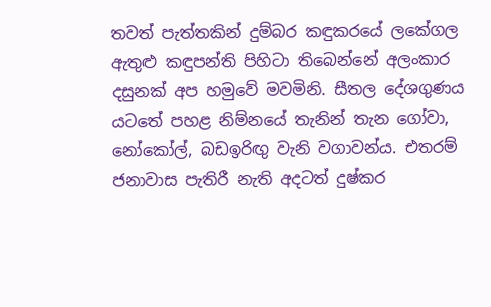තවත් පැත්තකින් දුම්බර කඳුකරයේ ලකේගල ඇතුළු කඳුපන්ති පිහිටා තිබෙන්නේ අලංකාර දසුනක් අප හමුවේ මවමිනි. සීතල දේශගුණය යටතේ පහළ නිම්නයේ තැනින් තැන ගෝවා, නෝකෝල්, බඩඉරිඟු වැනි වගාවන්ය. එතරම් ජනාවාස පැතිරී නැති අදටත් දුෂ්කර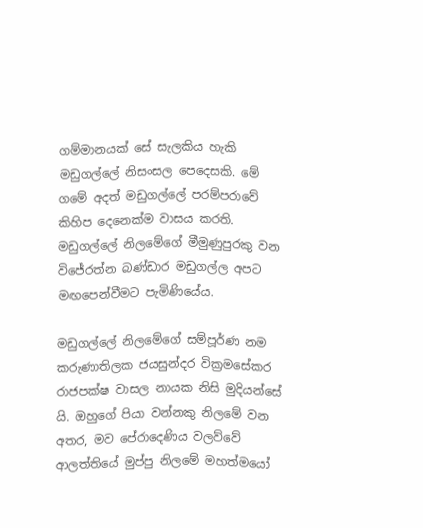ගම්මානයක් සේ සැලකිය හැකි මඩුගල්ලේ නිසංසල පෙදෙසකි. මේ ගමේ අදත් මඩුගල්ලේ පරම්පරාවේ කිහිප දෙනෙක්ම වාසය කරති. මඩුගල්ලේ නිලමේගේ මීමුණුපුරකු වන විජේරත්න බණ්ඩාර මඩුගල්ල අපට මඟපෙන්වීමට පැමිණියේය.

මඩුගල්ලේ නිලමේගේ සම්පූර්ණ නම කරුණාතිලක ජයසුන්දර වික්‍රමසේකර රාජපක්ෂ වාසල නායක නිසි මුදියන්සේ යි. ඔහුගේ පියා වන්නකු නිලමේ වන අතර, මව පේරාදෙණිය වලව්වේ ආලත්තියේ මුප්පු නිලමේ මහත්මයෝ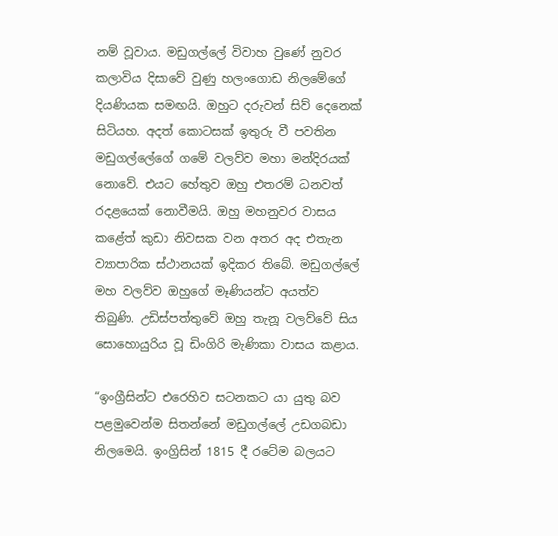නම් වූවාය. මඩුගල්ලේ විවාහ වුණේ නුවර කලාවිය දිසාවේ වුණු හලංගොඩ නිලමේගේ දියණියක සමඟයි. ඔහුට දරුවන් සිව් දෙනෙක් සිටියහ. අදත් කොටසක් ඉතුරු වී පවතින මඩුගල්ලේගේ ගමේ වලව්ව මහා මන්දිරයක් නොවේ. එයට හේතුව ඔහු එතරම් ධනවත් රදළයෙක් නොවීමයි. ඔහු මහනුවර වාසය කළේත් කුඩා නිවසක වන අතර අද එතැන ව්‍යාපාරික ස්ථානයක් ඉදිකර තිබේ. මඩුගල්ලේ මහ වලව්ව ඔහුගේ මෑණියන්ට අයත්ව තිබුණි. උඩිස්පත්තුවේ ඔහු තැනූ වලව්වේ සිය සොහොයුරිය වූ ඩිංගිරි මැණිකා වාසය කළාය.

“ඉංග්‍රීසින්ට එරෙහිව සටනකට යා යුතු බව පළමුවෙන්ම සිතන්නේ මඩුගල්ලේ උඩගබඩා නිලමෙයි. ඉංග්‍රිසින් 1815 දී රටේම බලයට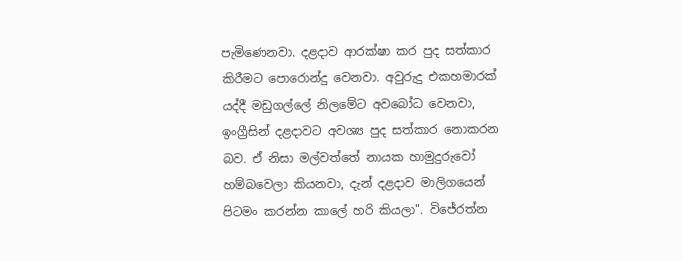පැමිණෙනවා. දළදාව ආරක්ෂා කර පුද සත්කාර කිරීමට පොරොන්දු වෙනවා. අවුරුදු එකහමාරක් යද්දී මඩුගල්ලේ නිලමේට අවබෝධ වෙනවා, ඉංග්‍රීසින් දළදාවට අවශ්‍ය පුද සත්කාර නොකරන බව. ඒ නිසා මල්වත්තේ නායක හාමුදුරුවෝ හම්බවෙලා කියනවා, දැන් දළදාව මාලිගයෙන් පිටමං කරන්න කාලේ හරි කියලා". විජේරත්න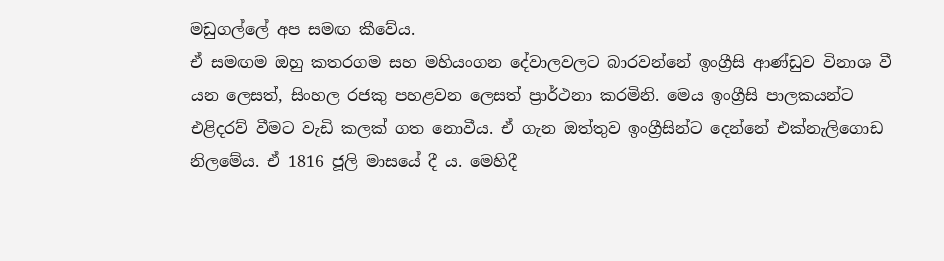මඩුගල්ලේ අප සමඟ කීවේය.
ඒ සමඟම ඔහු කතරගම සහ මහියංගන දේවාලවලට බාරවන්නේ ඉංග්‍රීසි ආණ්ඩුව විනාශ වී යන ලෙසත්, සිංහල රජකු පහළවන ලෙසත් ප්‍රාර්ථනා කරමිනි. මෙය ඉංග්‍රීසි පාලකයන්ට එළිදරව් වීමට වැඩි කලක් ගත නොවීය. ඒ ගැන ඔත්තුව ඉංග්‍රීසින්ට දෙන්නේ එක්නැලිගොඩ නිලමේය. ඒ 1816 ජූලි මාසයේ දී ය. මෙහිදී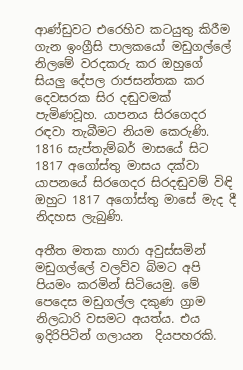ආණ්ඩුවට එරෙහිව කටයුතු කිරීම ගැන ඉංග්‍රීසි පාලකයෝ මඩුගල්ලේ නිලමේ වරදකරු කර ඔහුගේ සියලු දේපල රාජසන්තක කර දෙවසරක සිර දඬුවමක් පැමිණවූහ. යාපනය සිරගෙදර රඳවා තැබීමට නියම කෙරුණි. 1816 සැප්තැම්බර් මාසයේ සිට 1817 අගෝස්තු මාසය දක්වා යාපනයේ සිරගෙදර සිරදඬුවම් විඳි ඔහුට 1817 අගෝස්තු මාසේ මැද දී නිදහස ලැබුණි.

අතීත මතක හාරා අවුස්සමින් මඩුගල්ලේ වලව්ව බිමට අපි පියමං කරමින් සිටියෙමු. මේ පෙදෙස මඩුගල්ල දකුණ ග්‍රාම නිලධාරි වසමට අයත්ය. එය ඉදිරිපිටින් ගලායන  දියපහරකි.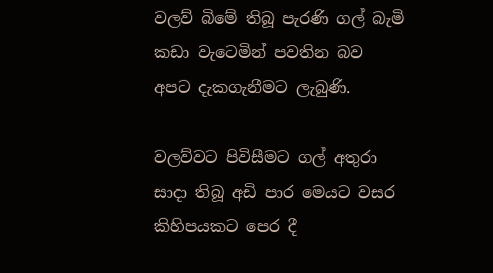වලව් බිමේ තිබූ පැරණි ගල් බැමි කඩා වැටෙමින් පවතින බව අපට දැකගැනීමට ලැබුණි.

වලව්වට පිවිසීමට ගල් අතුරා සාදා තිබූ අඩි පාර මෙයට වසර කිහිපයකට පෙර දී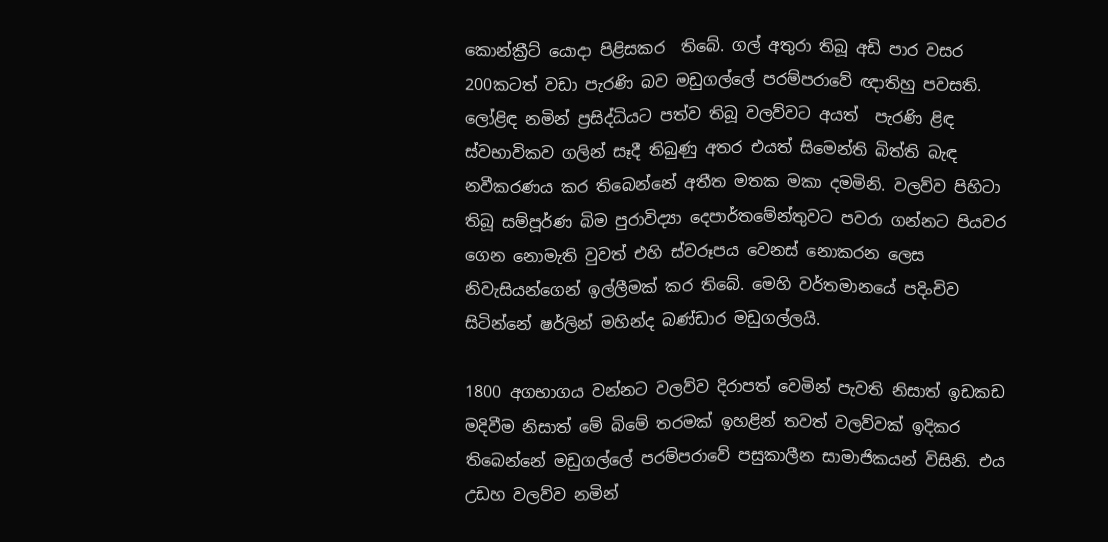කොන්ක්‍රීට් යොදා පිළිසකර  තිබේ. ගල් අතුරා තිබූ අඩි පාර වසර 200කටත් වඩා පැරණි බව මඩුගල්ලේ පරම්පරාවේ ඥාතිහු පවසති. ලෝළිඳ නමින් ප්‍රසිද්ධියට පත්ව තිබූ වලව්වට අයත්  පැරණි ළිඳ ස්වභාවිකව ගලින් සෑදී තිබුණු අතර එයත් සිමෙන්ති බිත්ති බැඳ නවීකරණය කර තිබෙන්නේ අතීත මතක මකා දමමිනි. වලව්ව පිහිටා තිබූ සම්පූර්ණ බිම පුරාවිද්‍යා දෙපාර්තමේන්තුවට පවරා ගන්නට පියවර ගෙන නොමැති වුවත් එහි ස්වරූපය වෙනස් නොකරන ලෙස නිවැසියන්ගෙන් ඉල්ලීමක් කර තිබේ. මෙහි වර්තමානයේ පදිංචිව සිටින්නේ ෂර්ලින් මහින්ද බණ්ඩාර මඩුගල්ලයි.

1800 අගභාගය වන්නට වලව්ව දිරාපත් වෙමින් පැවති නිසාත් ඉඩකඩ මදිවීම නිසාත් මේ බිමේ තරමක් ඉහළින් තවත් වලව්වක් ඉදිකර තිබෙන්නේ මඩුගල්ලේ පරම්පරාවේ පසුකාලීන සාමාජිකයන් විසිනි. එය උඩහ වලව්ව නමින්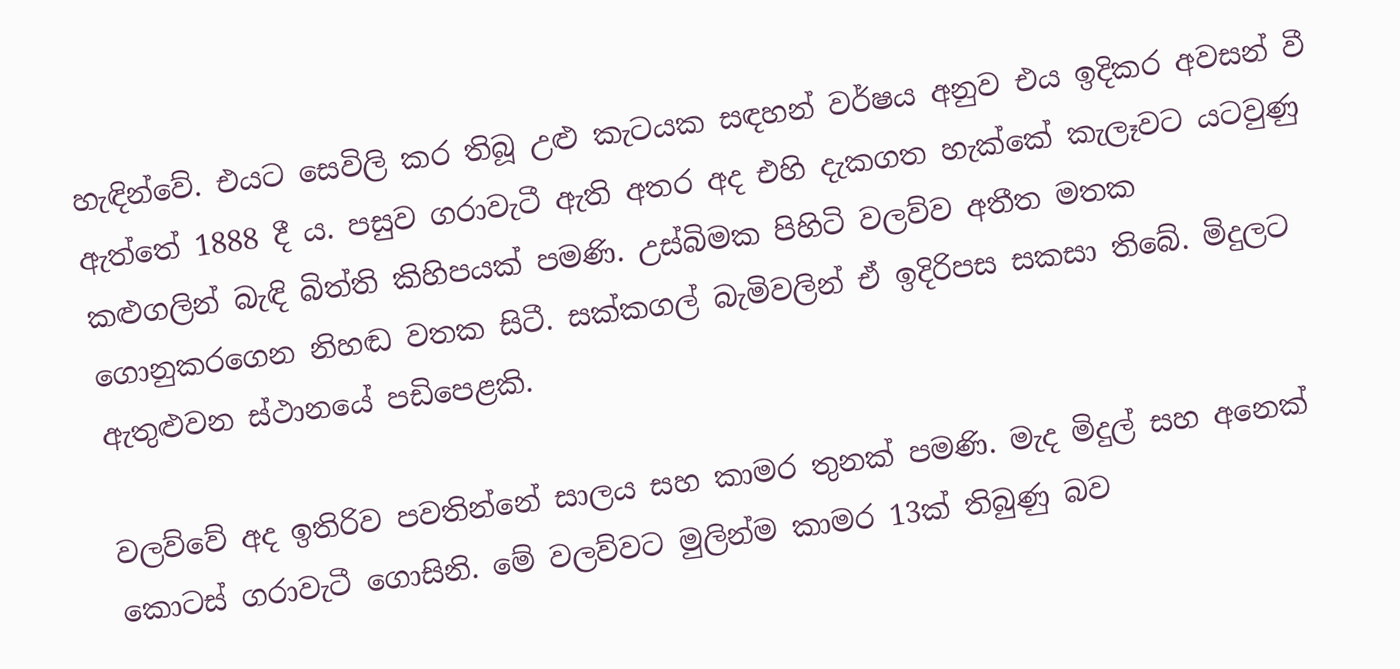හැඳින්වේ. එයට සෙවිලි කර තිබූ උළු කැටයක සඳහන් වර්ෂය අනුව එය ඉදිකර අවසන් වී ඇත්තේ 1888 දී ය. පසුව ගරාවැටී ඇති අතර අද එහි දැකගත හැක්කේ කැලෑවට යටවුණු කළුගලින් බැඳි බිත්ති කිහිපයක් පමණි. උස්බිමක පිහිටි වලව්ව අතීත මතක ගොනුකරගෙන නිහඬ වතක සිටී. සක්කගල් බැමිවලින් ඒ ඉදිරිපස සකසා තිබේ. මිදුලට ඇතුළුවන ස්ථානයේ පඩිපෙළකි.

වලව්වේ අද ඉතිරිව පවතින්නේ සාලය සහ කාමර තුනක් පමණි. මැද මිදුල් සහ අනෙක් කොටස් ගරාවැටී ගොසිනි. මේ වලව්ව‍ට මුලින්ම කාමර 13ක් තිබුණු බව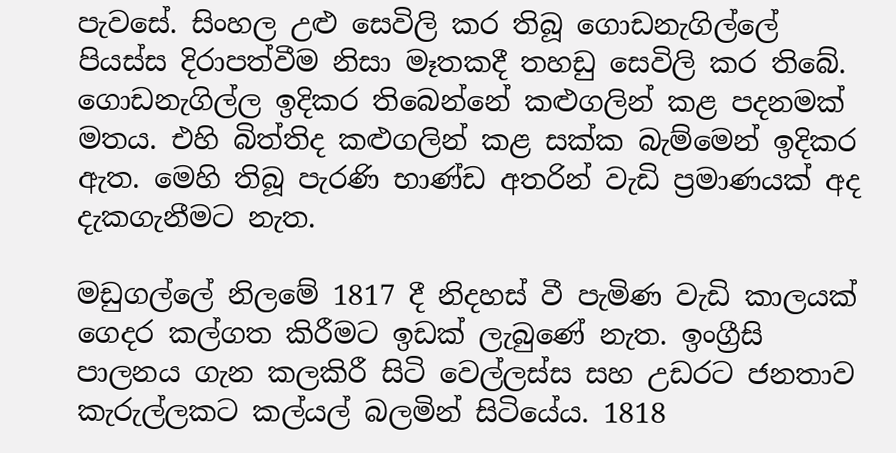පැවසේ. සිංහල උළු සෙවිලි කර තිබූ ගොඩනැගිල්ලේ පියස්ස දිරාපත්වීම නිසා මෑතකදී තහඩු සෙවිලි කර තිබේ. ගොඩනැගිල්ල ඉදිකර තිබෙන්නේ කළුගලින් කළ පදනමක් මතය. එහි බිත්තිද කළුගලින් කළ සක්ක බැම්මෙන් ඉදිකර ඇත. මෙහි තිබූ පැරණි භාණ්ඩ අතරින් වැඩි ප්‍රමාණයක් අද දැකගැනීමට නැත.

මඩුගල්ලේ නිලමේ 1817 දී නිදහස් වී පැමිණ වැඩි කාලයක් ගෙදර කල්ගත කිරීමට ඉඩක් ලැබුණේ නැත. ඉංග්‍රීසි පාලනය ගැන කලකිරී සිටි වෙල්ලස්ස සහ උඩරට ජනතාව කැරුල්ලකට කල්යල් බලමින් සිටියේය. 1818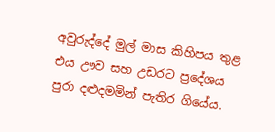අවුරුද්දේ මුල් මාස කිහිපය තුළ එය ඌව සහ උඩරට ප්‍රදේශය පුරා දළුදමමින් පැතිර ගියේය.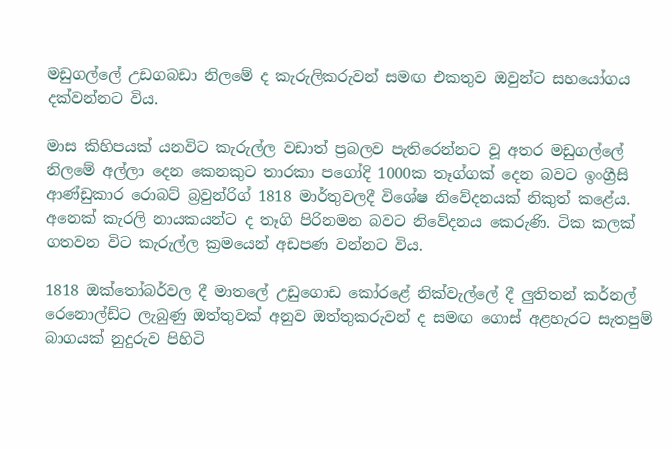මඩුගල්ලේ උඩගබඩා නිලමේ ද කැරුලිකරුවන් සමඟ එකතුව ඔවුන්ට සහයෝගය දක්වන්නට විය.

මාස කිහිපයක් යනවිට කැරුල්ල වඩාත් ප්‍රබලව පැතිරෙන්නට වූ අතර මඩුගල්ලේ නිලමේ අල්ලා දෙන කෙනකුට තාරකා පගෝදි 1000ක තෑග්ගක් දෙන බවට ඉංග්‍රීසි ආණ්ඩුකාර රොබට් බ්‍රවුන්රිග් 1818 මාර්තුවලදී විශේෂ නිවේදනයක් නිකුත් කළේය. අනෙක් කැරලි නායකයන්ට ද තෑගි පිරිනමන බවට නිවේදනය කෙරුණි. ටික කලක් ගතවන විට කැරුල්ල ක්‍රමයෙන් අඩපණ වන්නට විය.

1818 ඔක්තෝබර්වල දී මාතලේ උඩුගොඩ කෝරළේ නික්වැල්ලේ දී ලුතිතන් කර්නල් රෙනොල්ඩ්ට ලැබුණු ඔත්තුවක් අනුව ඔත්තුකරුවන් ද සමඟ ගොස් අළහැරට සැතපුම් බාගයක් නුදුරුව පිහිටි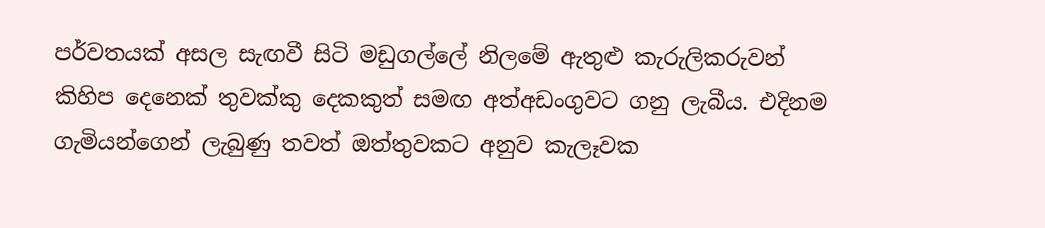පර්වතයක් අසල සැඟවී සිටි මඩුගල්ලේ නිලමේ ඇතුළු කැරුලිකරුවන් කිහිප දෙනෙක් තුවක්කු දෙකකුත් සමඟ අත්අඩංගුවට ගනු ලැබීය. එදිනම ගැමියන්ගෙන් ලැබුණු තවත් ඔත්තුවකට අනුව කැලෑවක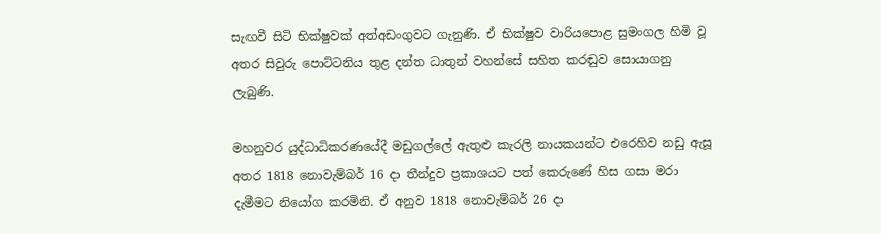සැඟවී සිටි භික්ෂුවක් අත්අඩංගුවට ගැනුණි. ඒ භික්ෂුව වාරියපොළ සුමංගල හිමි වූ අතර සිවුරු පොට්ටනිය තුළ දන්ත ධාතුන් වහන්සේ සහිත කරඬුව සොයාගනු ලැබුණි.

මහනුවර යුද්ධාධිකරණයේදී මඩුගල්ලේ ඇතුළු කැරලි නායකයන්ට එරෙහිව නඩු ඇසූ අතර 1818 නොවැම්බර් 16 දා තීන්දුව ප්‍රකාශයට පත් කෙරුණේ හිස ගසා මරා දැමීමට නියෝග කරමිනි. ඒ අනුව 1818 නොවැම්බර් 26 දා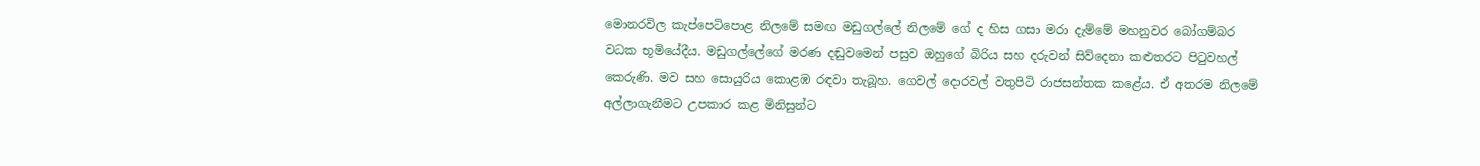මොනරවිල කැප්පෙටිපොළ නිලමේ සමඟ මඩුගල්ලේ නිලමේ ගේ ද හිස ගසා මරා දැම්මේ මහනුවර බෝගම්බර වධක භූමියේදීය. මඩුගල්ලේගේ මරණ දඬුවමෙන් පසුව ඔහුගේ බිරිය සහ දරුවන් සිව්දෙනා කළුතරට පිටුවහල් කෙරුණි. මව සහ සොයුරිය කොළඹ රඳවා තැබූහ. ගෙවල් දොරවල් වතුපිටි රාජසන්තක කළේය. ඒ අතරම නිලමේ අල්ලාගැනීමට උපකාර කළ මිනිසුන්ට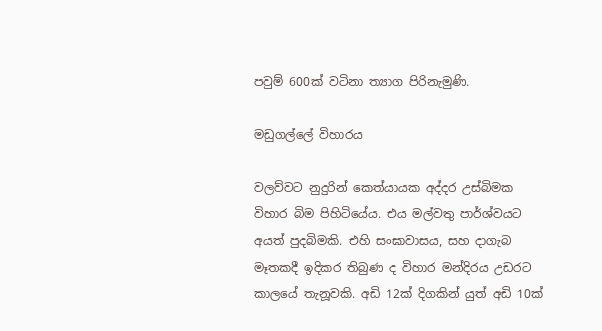පවුම් 600ක් වටිනා ත්‍යාග පිරිනැමුණි.

මඩුගල්ලේ විහාරය

වලව්වට නුදුරින් කෙත්යායක අද්දර උස්බිමක විහාර බිම පිහිටියේය. එය මල්වතු පාර්ශ්වයට අයත් පුදබිමකි. එහි සංඝාවාසය, සහ දාගැබ මෑතකදී ඉදිකර තිබුණ ද විහාර මන්දිරය උඩරට කාලයේ තැනූවකි. අඩි 12ක් දිගකින් යුත් අඩි 10ක්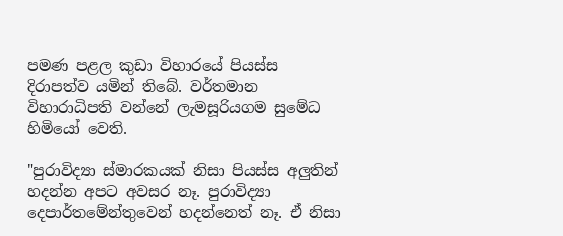පමණ පළල කුඩා විහාරයේ පියස්ස දිරාපත්ව යමින් තිබේ. වර්තමාන විහාරාධිපති වන්නේ ලැමසූරියගම සුමේධ හිමියෝ වෙති.

"පුරාවිද්‍යා ස්මාරකයක් නිසා පියස්ස අලුතින් හදන්න අපට අවසර නෑ. පුරාවිද්‍යා දෙපාර්තමේන්තුවෙන් හදන්නෙත් නෑ. ඒ නිසා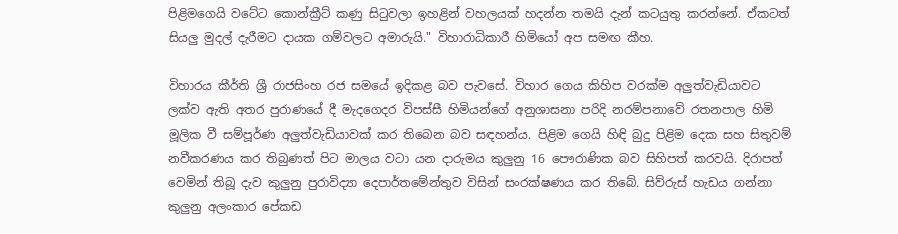පිළිමගෙයි වටේට කොන්ක්‍රීට් කණු සිටුවලා ඉහළින් වහලයක් හදන්න තමයි දැන් කටයුතු කරන්නේ. ඒකටත් සියලු මුදල් දැරීමට දායක ගම්වලට අමාරුයි." විහාරාධිකාරී හිමියෝ අප සමඟ කීහ.

විහාරය කීර්ති ශ්‍රී රාජසිංහ රජ සමයේ ඉදිකළ බව පැවසේ. විහාර ගෙය කිහිප වරක්ම අලුත්වැඩියාවට ලක්ව ඇති අතර පුරාණයේ දී මැදගෙදර විපස්සී හිමියන්ගේ අනුශාසනා පරිදි නරම්පනාවේ රතනපාල හිමි මූලික වී සම්පූර්ණ අලුත්වැඩියාවක් කර තිබෙන බව සඳහන්ය. පිළිම ගෙයි හිඳි බුදු පිළිම දෙක සහ සිතුවම් නවීකරණය කර තිබුණත් පිට මාලය වටා යන දාරුමය කුලුනු 16 පෞරාණික බව සිහිපත් කරවයි. දිරාපත් වෙමින් තිබූ දැව කුලුනු පුරාවිද්‍යා දෙපාර්තමේන්තුව විසින් සංරක්ෂණය කර තිබේ. සිව්රුස් හැඩය ගන්නා කුලුනු අලංකාර පේකඩ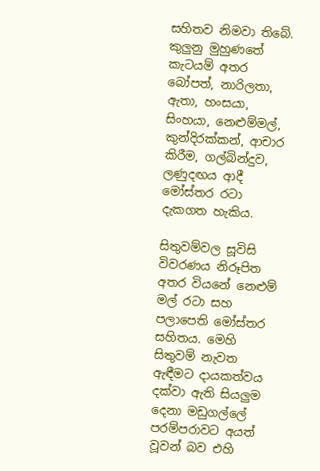සහිතව නිමවා තිබේ. කුලුනු මුහුණතේ කැටයම් අතර බෝපත්, නාරිලතා, ඇතා, හංසයා, සිංහයා, නෙළුම්මල්, කුන්දිරක්කන්, ආචාර කිරීම, ගල්බින්දුව, ලණුදඟය ආදී මෝස්තර රටා දැකගත හැකිය.

සිතුවම්වල සූවිසි විවරණය නිරූපිත අතර වියනේ නෙළුම් මල් රටා සහ පලාපෙති මෝස්තර සහිතය. මෙහි සිතුවම් නැවත ඇඳීමට දායකත්වය දක්වා ඇති සියලුම දෙනා මඩුගල්ලේ පරම්පරාවට අයත් වූවන් බව එහි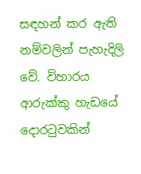සඳහන් කර ඇති නම්වලින් පැහැදිලි වේ. විහාරය ආරුක්කු හැඩයේ දොරටුවකින්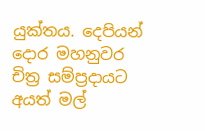යුක්තය. දෙපියන් දොර මහනුවර චිත්‍ර සම්ප්‍රදායට අයත් මල්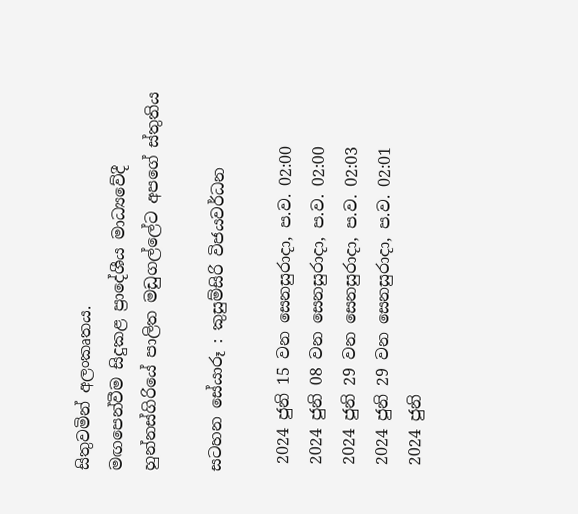සිතුවමින් අලංකෘතය.
මඟපෙන්වීම සිදුකළ ප්‍රාදේශීය මාධ්‍යවේදී හුන්නස්ගිරියේ පාලිත මඩුගල්ලේට අපගේ ස්තුතිය

සටහන සේයාරූ : කුසුම්සිරි විජයවර්ධන

 2024 ජුනි 15 වන සෙනසුරාදා, ප.ව. 02:00
 2024 ජුනි 08 වන සෙනසුරාදා, ප.ව. 02:00
 2024 ජුනි 29 වන සෙනසුරාදා, ප.ව. 02:03
 2024 ජුනි 29 වන සෙනසුරාදා, ප.ව. 02:01
 2024 ජුනි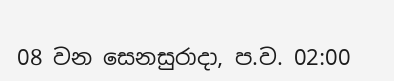08 වන සෙනසුරාදා, ප.ව. 02:00